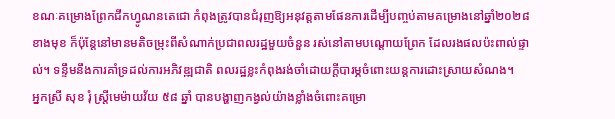ខណៈគម្រោងព្រែកជីកហ្វូណនតេជោ កំពុងត្រូវបានជំរុញឱ្យអនុវត្តតាមផែនការដើម្បីបញ្ចប់តាមគម្រោងនៅឆ្នាំ២០២៨ខាងមុខ ក៏ប៉ុន្តែនៅមានមតិចម្រុះពីសំណាក់ប្រជាពលរដ្ឋមួយចំនួន រស់នៅតាមបណ្ដោយព្រែក ដែលរងផលប៉ះពាល់ផ្ទាល់។ ទន្ទឹមនឹងការគាំទ្រដល់ការអភិវឌ្ឍជាតិ ពលរដ្ឋខ្លះកំពុងរង់ចាំដោយក្ដីបារម្ភចំពោះយន្តការដោះស្រាយសំណង។
អ្នកស្រី សុខ រុំ ស្រ្តីមេម៉ាយវ័យ ៥៨ ឆ្នាំ បានបង្ហាញកង្វល់យ៉ាងខ្លាំងចំពោះគម្រោ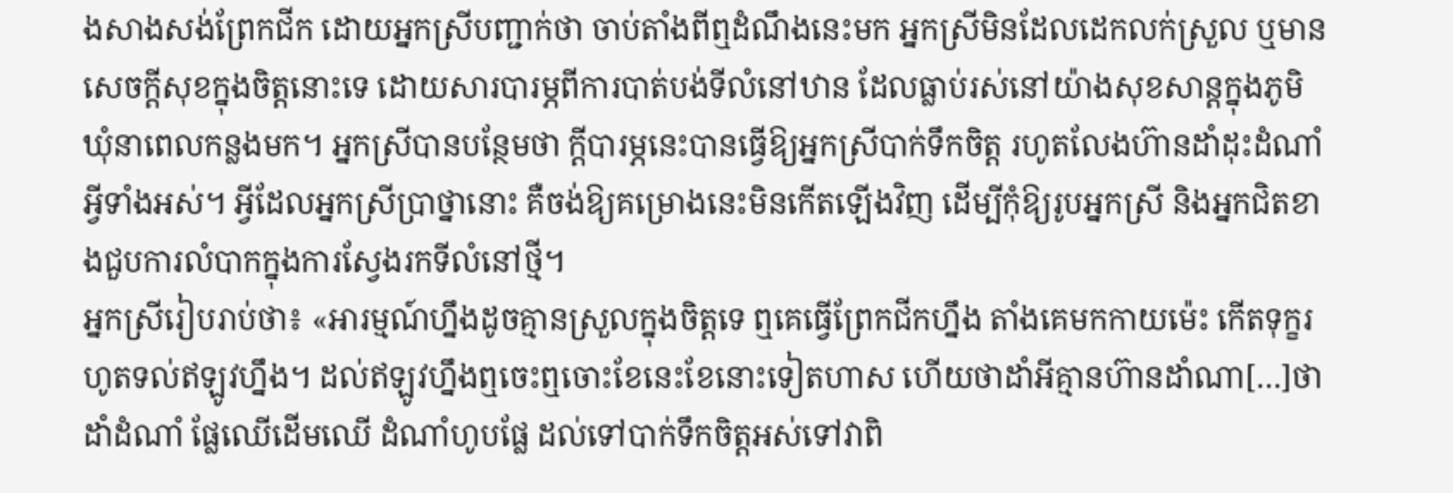ងសាងសង់ព្រែកជីក ដោយអ្នកស្រីបញ្ជាក់ថា ចាប់តាំងពីឮដំណឹងនេះមក អ្នកស្រីមិនដែលដេកលក់ស្រួល ឬមានសេចក្តីសុខក្នុងចិត្តនោះទេ ដោយសារបារម្ភពីការបាត់បង់ទីលំនៅឋាន ដែលធ្លាប់រស់នៅយ៉ាងសុខសាន្តក្នុងភូមិឃុំនាពេលកន្លងមក។ អ្នកស្រីបានបន្ថែមថា ក្តីបារម្ភនេះបានធ្វើឱ្យអ្នកស្រីបាក់ទឹកចិត្ត រហូតលែងហ៊ានដាំដុះដំណាំអ្វីទាំងអស់។ អ្វីដែលអ្នកស្រីប្រាថ្នានោះ គឺចង់ឱ្យគម្រោងនេះមិនកើតឡើងវិញ ដើម្បីកុំឱ្យរូបអ្នកស្រី និងអ្នកជិតខាងជួបការលំបាកក្នុងការស្វែងរកទីលំនៅថ្មី។
អ្នកស្រីរៀបរាប់ថា៖ «អារម្មណ៍ហ្នឹងដូចគ្មានស្រួលក្នុងចិត្តទេ ឮគេធ្វើព្រែកជីកហ្នឹង តាំងគេមកកាយម៉េះ កើតទុក្ខរហូតទល់ឥឡូវហ្នឹង។ ដល់ឥឡូវហ្នឹងឮចេះឮចោះខែនេះខែនោះទៀតហាស ហើយថាដាំអីគ្មានហ៊ានដាំណា[…]ថាដាំដំណាំ ផ្លែឈើដើមឈើ ដំណាំហូបផ្លែ ដល់ទៅបាក់ទឹកចិត្តអស់ទៅវាពិ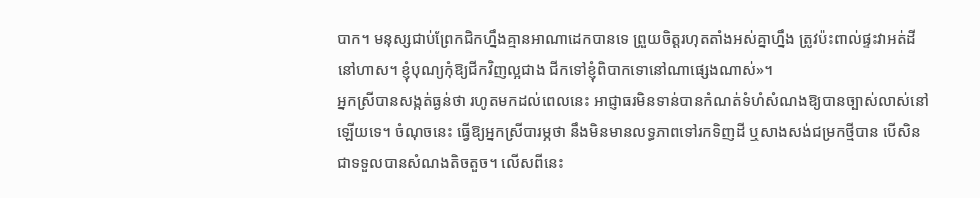បាក។ មនុស្សជាប់ព្រែកជិកហ្នឹងគ្មានអាណាដេកបានទេ ព្រួយចិត្តរហុតតាំងអស់គ្នាហ្នឹង ត្រូវប៉ះពាល់ផ្ទះវាអត់ដីនៅហាស។ ខ្ញុំបុណ្យកុំឱ្យជីកវិញល្អជាង ជីកទៅខ្ញុំពិបាកទោនៅណាផ្សេងណាស់»។
អ្នកស្រីបានសង្កត់ធ្ងន់ថា រហូតមកដល់ពេលនេះ អាជ្ញាធរមិនទាន់បានកំណត់ទំហំសំណងឱ្យបានច្បាស់លាស់នៅឡើយទេ។ ចំណុចនេះ ធ្វើឱ្យអ្នកស្រីបារម្ភថា នឹងមិនមានលទ្ធភាពទៅរកទិញដី ឬសាងសង់ជម្រកថ្មីបាន បើសិនជាទទួលបានសំណងតិចតួច។ លើសពីនេះ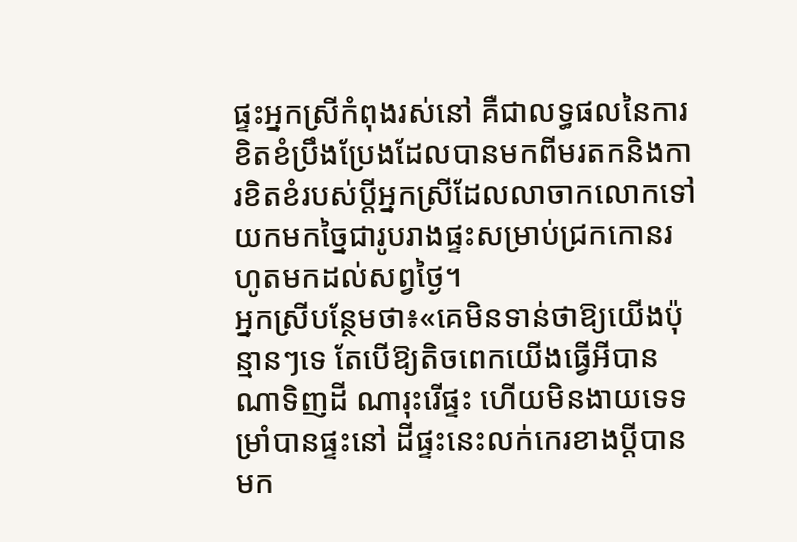ផ្ទះអ្នកស្រីកំពុងរស់នៅ គឺជាលទ្ធផលនៃការខិតខំប្រឹងប្រែងដែលបានមកពីមរតកនិងការខិតខំរបស់ប្តីអ្នកស្រីដែលលាចាកលោកទៅ យកមកច្នៃជារូបរាងផ្ទះសម្រាប់ជ្រកកោនរហូតមកដល់សព្វថ្ងៃ។
អ្នកស្រីបន្ថែមថា៖«គេមិនទាន់ថាឱ្យយើងប៉ុន្មានៗទេ តែបើឱ្យតិចពេកយើងធ្វើអីបានណាទិញដី ណារុះរើផ្ទះ ហើយមិនងាយទេទម្រាំបានផ្ទះនៅ ដីផ្ទះនេះលក់កេរខាងប្តីបានមក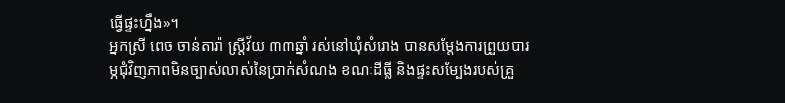ធ្វើផ្ទះហ្នឹង»។
អ្នកស្រី ពេច ចាន់តារ៉ា ស្ត្រីវ័យ ៣៣ឆ្នាំ រស់នៅឃុំសំរោង បានសម្តែងការព្រួយបារម្ភជុំវិញភាពមិនច្បាស់លាស់នៃប្រាក់សំណង ខណៈដីធ្លី និងផ្ទះសម្បែងរបស់គ្រួ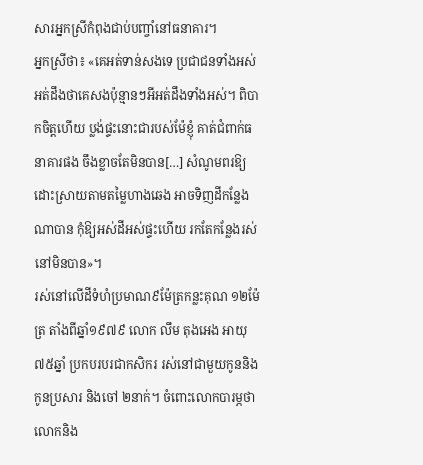សារអ្នកស្រីកំពុងជាប់បញ្ចាំនៅធនាគារ។
អ្នកស្រីថា៖ «គេអត់ទាន់សងទេ ប្រជាជនទាំងអស់អត់ដឹងថាគេសងប៉ុន្មានៗអីអត់ដឹងទាំងអស់។ ពិបាកចិត្តហើយ ប្លង់ផ្ទះនោះជារបស់ម៉ែខ្ញុំ គាត់ជំពាក់ធនាគារផង ចឹងខ្លាចតែមិនបាន[…] សំណូមពរឱ្យដោះស្រាយតាមតម្លៃហាងឆេង អាចទិញដីកន្លែងណាបាន កុំឱ្យអស់ដីអស់ផ្ទះហើយ រកតែកន្លែងរស់នៅមិនបាន»។
រស់នៅលើដីទំហំប្រមាណ៩ម៉ែត្រកន្លះគុណ ១២ម៉ែត្រ តាំងពីឆ្នាំ១៩៧៩ លោក លឹម តុងអេង អាយុ ៧៥ឆ្នាំ ប្រកបរបរជាកសិករ រស់នៅជាមួយកូននិងកូនប្រសារ និងចៅ ២នាក់។ ចំពោះលោកបារម្ភថា លោកនិង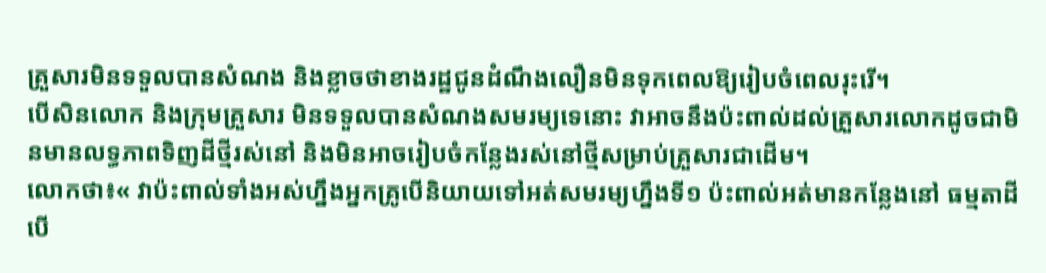គ្រួសារមិនទទួលបានសំណង និងខ្លាចថាខាងរដ្ឋជូនដំណឹងលឿនមិនទុកពេលឱ្យរៀបចំពេលរុះរើ។
បើសិនលោក និងក្រុមគ្រួសារ មិនទទួលបានសំណងសមរម្យទេនោះ វាអាចនឹងប៉ះពាល់ដល់គ្រួសារលោកដូចជាមិនមានលទ្ធភាពទិញដីថ្មីរស់នៅ និងមិនអាចរៀបចំកន្លែងរស់នៅថ្មីសម្រាប់គ្រួសារជាដើម។
លោកថា៖« វាប៉ះពាល់ទាំងអស់ហ្នឹងអ្នកគ្រូបើនិយាយទៅអត់សមរម្យហ្នឹងទី១ ប៉ះពាល់អត់មានកន្លែងនៅ ធម្មតាដីបើ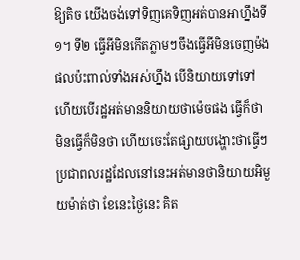ឱ្យតិច យើងចង់ទៅទិញគេទិញអត់បានអាហ្នឹងទី១។ ទី២ ធ្វើអីមិនកើតភ្លាមៗចឹងធ្វើអីមិនចេញម៉ង ផលប៉ះពាល់ទាំងអស់ហ្នឹង បើនិយាយទៅទៅ ហើយបើរដ្ឋអត់មាននិយាយថាម៉េចផង ធ្វើក៏ថា មិនធ្វើក៏មិនថា ហើយចេះតែផ្សាយបង្ហោះថាធ្វើៗ ប្រជាពលរដ្ឋដែលនៅនេះអត់មានថានិយាយអិមួយម៉ាត់ថា ខែនេះថ្ងៃនេះ គិត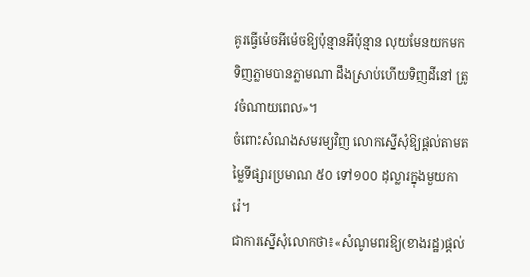គូរធ្វើម៉េចអីម៉េចឱ្យប៉ុន្មានអីប៉ុន្មាន លុយមែនយកមកទិញភ្លាមបានភ្លាមណា ដឹងស្រាប់ហើយទិញដីនៅ ត្រូវចំណាយពេល»។
ចំពោះសំណងសមរម្យវិញ លោកស្នើសុំឱ្យផ្តល់តាមតម្លៃទីផ្សារប្រមាណ ៥០ ទៅ១០០ ដុល្លារក្នុងមួយការ៉េ។
ជាការស្នើសុំលោកថា៖«សំណូមពរឱ្យ(ខាងរដ្ឋ)ផ្តល់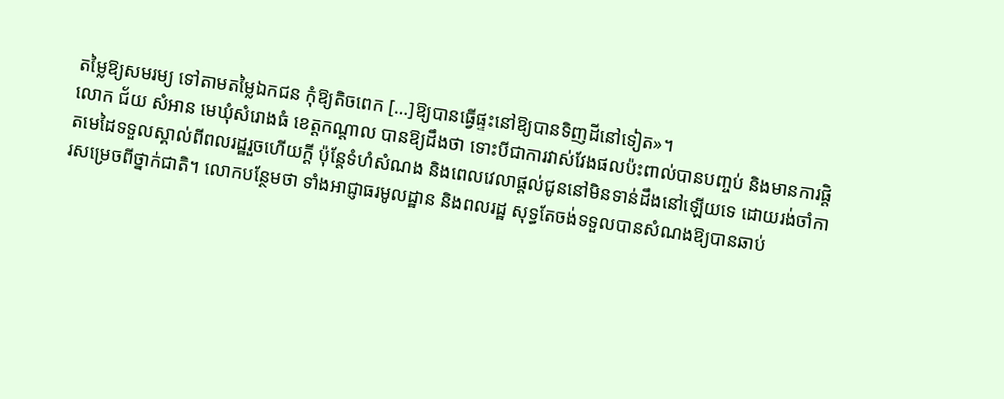តម្លៃឱ្យសមរម្យ ទៅតាមតម្លៃឯកជន កុំឱ្យតិចពេក […]ឱ្យបានធ្វើផ្ទះនៅឱ្យបានទិញដីនៅទៀត»។
លោក ជ័យ សំអាន មេឃុំសំរោងធំ ខេត្តកណ្តាល បានឱ្យដឹងថា ទោះបីជាការវាស់វែងផលប៉ះពាល់បានបញ្ចប់ និងមានការផ្ដិតមេដៃទទួលស្គាល់ពីពលរដ្ឋរួចហើយក្ដី ប៉ុន្តែទំហំសំណង និងពេលវេលាផ្ដល់ជូននៅមិនទាន់ដឹងនៅឡើយទេ ដោយរង់ចាំការសម្រេចពីថ្នាក់ជាតិ។ លោកបន្ថែមថា ទាំងអាជ្ញាធរមូលដ្ឋាន និងពលរដ្ឋ សុទ្ធតែចង់ទទួលបានសំណងឱ្យបានឆាប់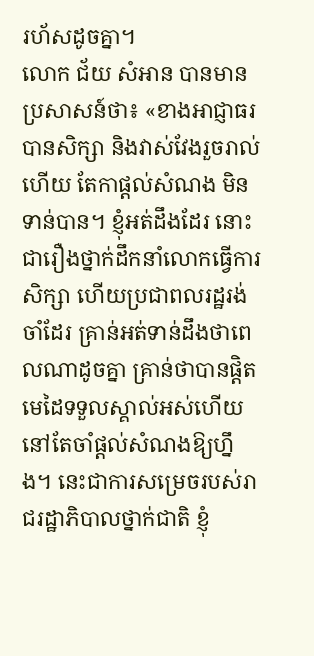រហ័សដូចគ្នា។
លោក ជ័យ សំអាន បានមានប្រសាសន៍ថា៖ «ខាងអាជ្ញាធរបានសិក្សា និងវាស់វែងរួចរាល់ហើយ តែកាផ្តល់សំណង មិនទាន់បាន។ ខ្ញុំអត់ដឹងដែរ នោះជារឿងថ្នាក់ដឹកនាំលោកធ្វើការសិក្សា ហើយប្រជាពលរដ្ឋរង់ចាំដែរ គ្រាន់អត់ទាន់ដឹងថាពេលណាដូចគ្នា គ្រាន់ថាបានផ្តិតមេដៃទទួលស្គាល់អស់ហើយ នៅតែចាំផ្តល់សំណងឱ្យហ្នឹង។ នេះជាការសម្រេចរបស់រាជរដ្ឋាភិបាលថ្នាក់ជាតិ ខ្ញុំ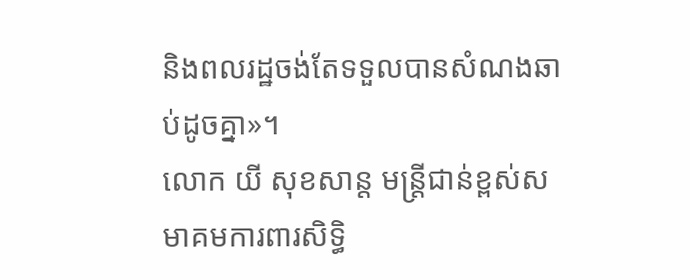និងពលរដ្ឋចង់តែទទួលបានសំណងឆាប់ដូចគ្នា»។
លោក យី សុខសាន្ត មន្ត្រីជាន់ខ្ពស់សមាគមការពារសិទ្ធិ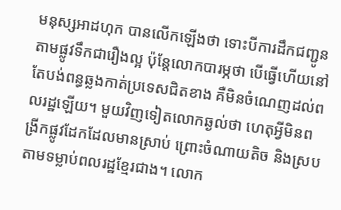មនុស្សអាដហុក បានលើកឡើងថា ទោះបីការដឹកជញ្ជូនតាមផ្លូវទឹកជារឿងល្អ ប៉ុន្តែលោកបារម្ភថា បើធ្វើហើយនៅតែបង់ពន្ធឆ្លងកាត់ប្រទេសជិតខាង គឺមិនចំណេញដល់ពលរដ្ឋឡើយ។ មួយវិញទៀតលោកឆ្ងល់ថា ហេតុអ្វីមិនពង្រីកផ្លូវដែកដែលមានស្រាប់ ព្រោះចំណាយតិច និងស្របតាមទម្លាប់ពលរដ្ឋខ្មែរជាង។ លោក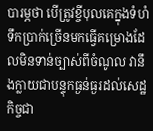បារម្ភថា បើត្រូវខ្ចីបុលគេក្នុងទំហំទឹកប្រាក់ច្រើនមកធ្វើគម្រោងដែលមិនទាន់ច្បាស់ពីចំណូល វានឹងក្លាយជាបន្ទុកធ្ងន់ធ្ងរដល់សេដ្ឋកិច្ចជា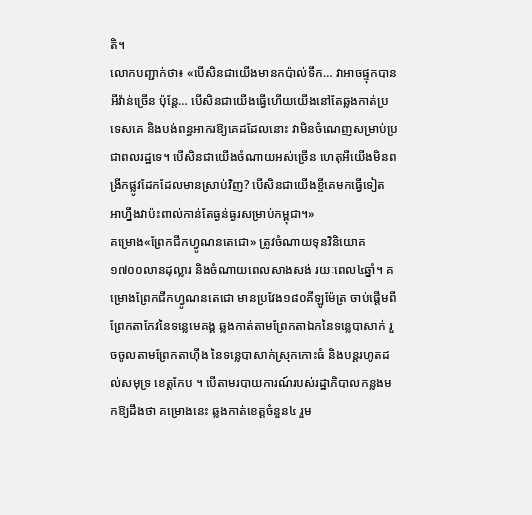តិ។
លោកបញ្ជាក់ថា៖ «បើសិនជាយើងមានកប៉ាល់ទឹក… វាអាចផ្ទុកបានអីវ៉ាន់ច្រើន ប៉ុន្តែ… បើសិនជាយើងធ្វើហើយយើងនៅតែឆ្លងកាត់ប្រទេសគេ និងបង់ពន្ធអាករឱ្យគេដដែលនោះ វាមិនចំណេញសម្រាប់ប្រជាពលរដ្ឋទេ។ បើសិនជាយើងចំណាយអស់ច្រើន ហេតុអីយើងមិនពង្រីកផ្លូវដែកដែលមានស្រាប់វិញ? បើសិនជាយើងខ្ចីគេមកធ្វើទៀត អាហ្នឹងវាប៉ះពាល់កាន់តែធ្ងន់ធ្ងរសម្រាប់កម្ពុជា។»
គម្រោង«ព្រែកជីកហ្វូណនតេជោ» ត្រូវចំណាយទុនវិនិយោគ១៧០០លានដុល្លារ និងចំណាយពេលសាងសង់ រយៈពេល៤ឆ្នាំ។ គម្រោងព្រែកជីកហ្វូណនតេជោ មានប្រវែង១៨០គីឡូម៉ែត្រ ចាប់ផ្តើមពីព្រែកតាកែវនៃទន្លេមេគង្គ ឆ្លងកាត់តាមព្រែកតាឯកនៃទន្លេបាសាក់ រួចចូលតាមព្រែកតាហ៊ីង នៃទន្លេបាសាក់ស្រុកកោះធំ និងបន្តរហូតដល់សមុទ្រ ខេត្តកែប ។ បើតាមរបាយការណ៍របស់រដ្ឋាភិបាលកន្លងមកឱ្យដឹងថា គម្រោងនេះ ឆ្លងកាត់ខេត្តចំនួន៤ រួម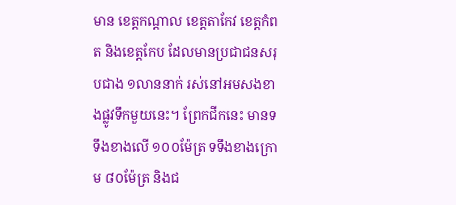មាន ខេត្តកណ្តាល ខេត្តតាកែវ ខេត្តកំពត និងខេត្តកែប ដែលមានប្រជាជនសរុបជាង ១លាននាក់ រស់នៅអមសងខាងផ្លូវទឹកមួយនេះ។ ព្រែកជីកនេះ មានទទឹងខាងលើ ១០០ម៉ែត្រ ទទឹងខាងក្រោម ៨០ម៉ែត្រ និងជ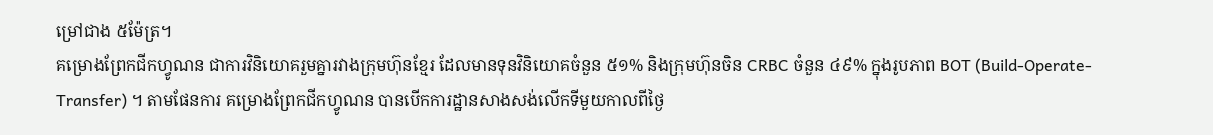ម្រៅជាង ៥ម៉ែត្រ។
គម្រោងព្រែកជីកហ្វូណន ជាការវិនិយោគរួមគ្នារវាងក្រុមហ៊ុនខ្មែរ ដែលមានទុនវិនិយោគចំនួន ៥១% និងក្រុមហ៊ុនចិន CRBC ចំនួន ៤៩% ក្នុងរូបភាព BOT (Build-Operate-Transfer) ។ តាមផែនការ គម្រោងព្រែកជីកហ្វូណន បានបើកការដ្ឋានសាងសង់លើកទីមួយកាលពីថ្ងៃ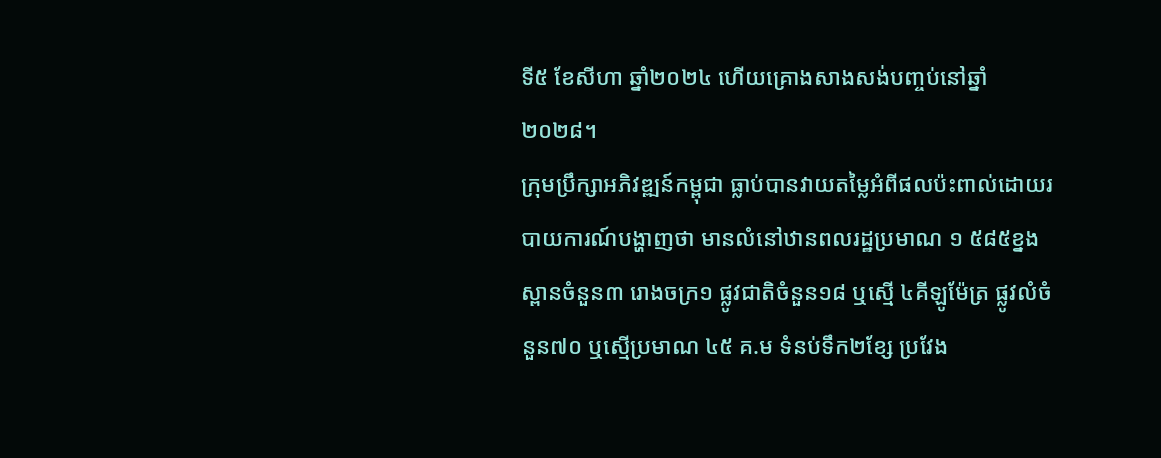ទី៥ ខែសីហា ឆ្នាំ២០២៤ ហើយគ្រោងសាងសង់បញ្ចប់នៅឆ្នាំ ២០២៨។
ក្រុមប្រឹក្សាអភិវឌ្ឍន៍កម្ពុជា ធ្លាប់បានវាយតម្លៃអំពីផលប៉ះពាល់ដោយរបាយការណ៍បង្ហាញថា មានលំនៅឋានពលរដ្ឋប្រមាណ ១ ៥៨៥ខ្នង ស្ពានចំនួន៣ រោងចក្រ១ ផ្លូវជាតិចំនួន១៨ ឬស្មើ ៤គីឡូម៉ែត្រ ផ្លូវលំចំនួន៧០ ឬស្មើប្រមាណ ៤៥ គ.ម ទំនប់ទឹក២ខ្សែ ប្រវែង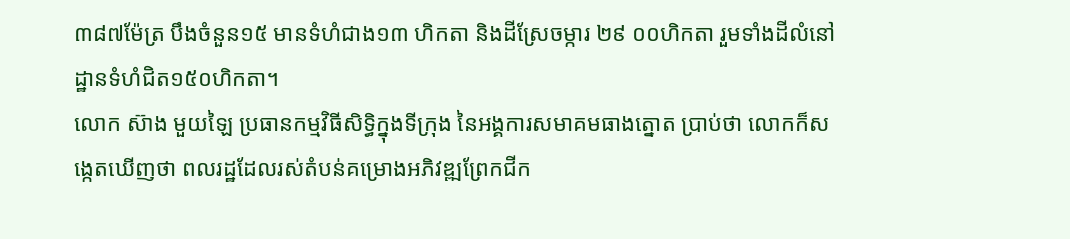៣៨៧ម៉ែត្រ បឹងចំនួន១៥ មានទំហំជាង១៣ ហិកតា និងដីស្រែចម្ការ ២៩ ០០ហិកតា រួមទាំងដីលំនៅដ្ឋានទំហំជិត១៥០ហិកតា។
លោក ស៊ាង មួយឡៃ ប្រធានកម្មវិធីសិទ្ធិក្នុងទីក្រុង នៃអង្គការសមាគមធាងត្នោត ប្រាប់ថា លោកក៏សង្កេតឃើញថា ពលរដ្ឋដែលរស់តំបន់គម្រោងអភិវឌ្ឍព្រែកជីក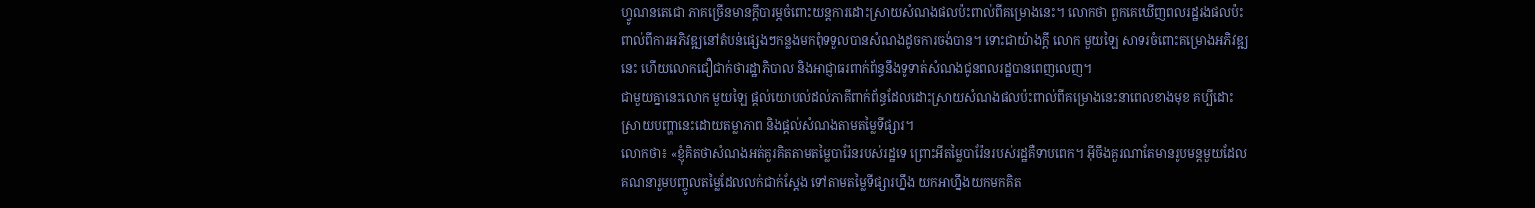ហ្វូណនតេជោ ភាគច្រើនមានក្ដីបារម្ភចំពោះយន្តការដោះស្រាយសំណងផលប៉ះពាល់ពីគម្រោងនេះ។ លោកថា ពួកគេឃើញពលរដ្ឋរងផលប៉ះពាល់ពីការអភិវឌ្ឍនៅតំបន់ផ្សេងៗកន្លងមកពុំទទួលបានសំណងដូចការចង់បាន។ ទោះជាយ៉ាងក្ដី លោក មួយឡៃ សាទរចំពោះគម្រោងអភិវឌ្ឍនេះ ហើយលោកជឿជាក់ថារដ្ឋាភិបាល និងអាជ្ញាធរពាក់ព័ន្ធនឹងទូទាត់សំណងជូនពលរដ្ឋបានពេញលេញ។
ជាមួយគ្នានេះលោក មួយឡៃ ផ្ដល់យោបល់ដល់ភាគីពាក់ព័ន្ធដែលដោះស្រាយសំណងផលប៉ះពាល់ពីគម្រោងនេះនាពេលខាងមុខ គប្បីដោះស្រាយបញ្ហានេះដោយតម្លាភាព និងផ្ដល់សំណងតាមតម្លៃទីផ្សារ។
លោកថា៖ «ខ្ញុំគិតថាសំណងអត់គួរគិតតាមតម្លៃបារ៉ែនរបស់រដ្ឋទេ ព្រោះអីតម្លៃបារ៉ែនរបស់រដ្ឋគឺទាបពេក។ អ៊ីចឹងគួរណាតែមានរូបមន្តមួយដែលគណនារួមបញ្ចូលតម្លៃដែលលក់ជាក់ស្ដែង ទៅតាមតម្លៃទីផ្សារហ្នឹង យកអាហ្នឹងយកមកគិត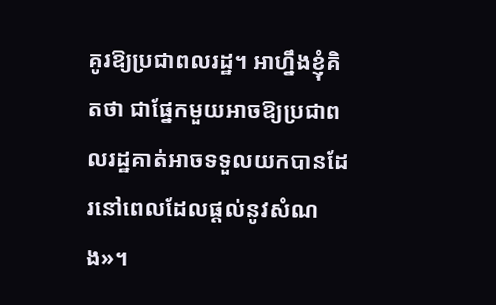គូរឱ្យប្រជាពលរដ្ឋ។ អាហ្នឹងខ្ញុំគិតថា ជាផ្នែកមួយអាចឱ្យប្រជាពលរដ្ឋគាត់អាចទទួលយកបានដែរនៅពេលដែលផ្ដល់នូវសំណង»។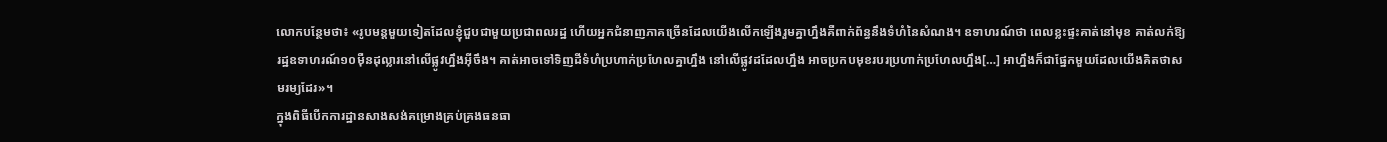លោកបន្ថែមថា៖ «រូបមន្តមួយទៀតដែលខ្ញុំជួបជាមួយប្រជាពលរដ្ឋ ហើយអ្នកជំនាញភាគច្រើនដែលយើងលើកឡើងរួមគ្នាហ្នឹងគឺពាក់ព័ន្ធនឹងទំហំនៃសំណង។ ឧទាហរណ៍ថា ពេលខ្លះផ្ទះគាត់នៅមុខ គាត់លក់ឱ្យរដ្ឋឧទាហរណ៍១០ម៉ឺនដុល្លារនៅលើផ្លូវហ្នឹងអ៊ីចឹង។ គាត់អាចទៅទិញដីទំហំប្រហាក់ប្រហែលគ្នាហ្នឹង នៅលើផ្លូវដដែលហ្នឹង អាចប្រកបមុខរបរប្រហាក់ប្រហែលហ្នឹង[…] អាហ្នឹងក៏ជាផ្នែកមួយដែលយើងគិតថាសមរម្យដែរ»។
ក្នុងពិធីបើកការដ្ឋានសាងសង់គម្រោងគ្រប់គ្រងធនធា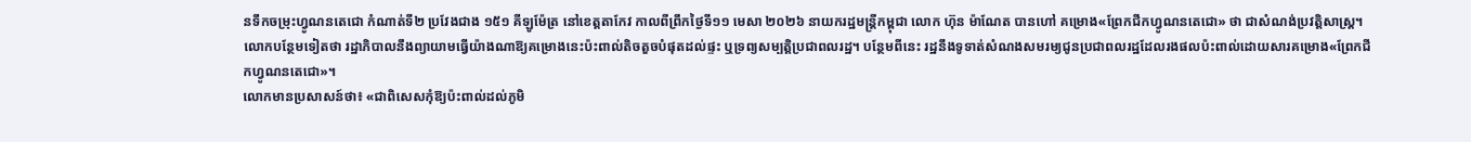នទឹកចម្រុះហ្វូណនតេជោ កំណាត់ទី២ ប្រវែងជាង ១៥១ គីឡូម៉ែត្រ នៅខេត្តតាកែវ កាលពីព្រឹកថ្ងៃទី១១ មេសា ២០២៦ នាយករដ្ឋមន្ត្រីកម្ពុជា លោក ហ៊ុន ម៉ាណែត បានហៅ គម្រោង«ព្រែកជីកហ្វូណនតេជោ» ថា ជាសំណង់ប្រវត្តិសាស្ត្រ។
លោកបន្ថែមទៀតថា រដ្ឋាភិបាលនឹងព្យាយាមធ្វើយ៉ាងណាឱ្យគម្រោងនេះប៉ះពាល់តិចតួចបំផុតដល់ផ្ទះ ឬទ្រព្យសម្បត្តិប្រជាពលរដ្ឋ។ បន្ថែមពីនេះ រដ្ឋនឹងទូទាត់សំណងសមរម្យជូនប្រជាពលរដ្ឋដែលរងផលប៉ះពាល់ដោយសារគម្រោង«ព្រែកជីកហ្វូណនតេជោ»។
លោកមានប្រសាសន៍ថា៖ «ជាពិសេសកុំឱ្យប៉ះពាល់ដល់ភូមិ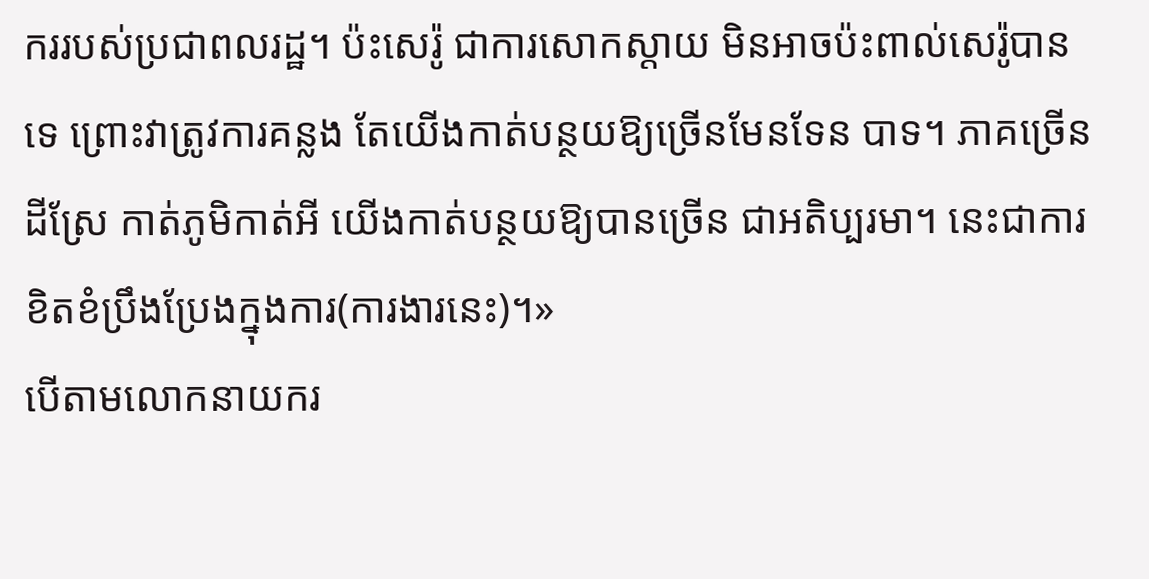កររបស់ប្រជាពលរដ្ឋ។ ប៉ះសេរ៉ូ ជាការសោកស្តាយ មិនអាចប៉ះពាល់សេរ៉ូបានទេ ព្រោះវាត្រូវការគន្លង តែយើងកាត់បន្ថយឱ្យច្រើនមែនទែន បាទ។ ភាគច្រើនដីស្រែ កាត់ភូមិកាត់អី យើងកាត់បន្ថយឱ្យបានច្រើន ជាអតិប្បរមា។ នេះជាការខិតខំប្រឹងប្រែងក្នុងការ(ការងារនេះ)។»
បើតាមលោកនាយករ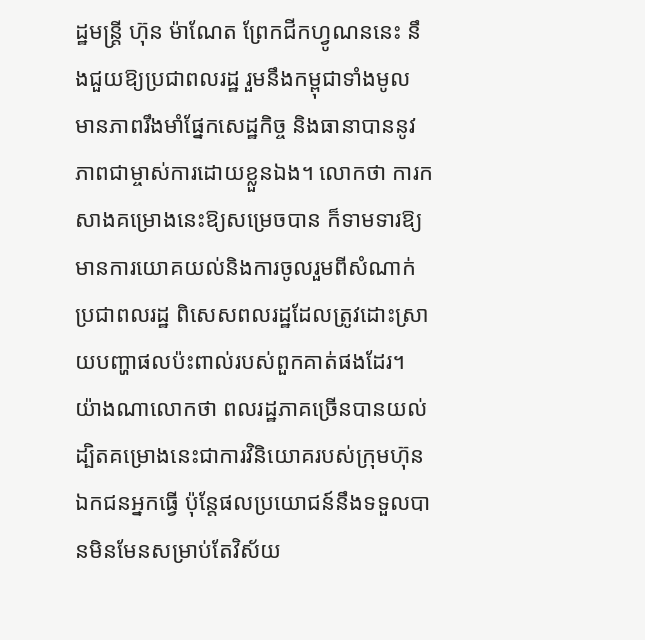ដ្ឋមន្ត្រី ហ៊ុន ម៉ាណែត ព្រែកជីកហ្វូណននេះ នឹងជួយឱ្យប្រជាពលរដ្ឋ រួមនឹងកម្ពុជាទាំងមូល មានភាពរឹងមាំផ្នែកសេដ្ឋកិច្ច និងធានាបាននូវភាពជាម្ចាស់ការដោយខ្លួនឯង។ លោកថា ការកសាងគម្រោងនេះឱ្យសម្រេចបាន ក៏ទាមទារឱ្យមានការយោគយល់និងការចូលរួមពីសំណាក់ប្រជាពលរដ្ឋ ពិសេសពលរដ្ឋដែលត្រូវដោះស្រាយបញ្ហាផលប៉ះពាល់របស់ពួកគាត់ផងដែរ។ យ៉ាងណាលោកថា ពលរដ្ឋភាគច្រើនបានយល់ ដ្បិតគម្រោងនេះជាការវិនិយោគរបស់ក្រុមហ៊ុនឯកជនអ្នកធ្វើ ប៉ុន្តែផលប្រយោជន៍នឹងទទួលបានមិនមែនសម្រាប់តែវិស័យ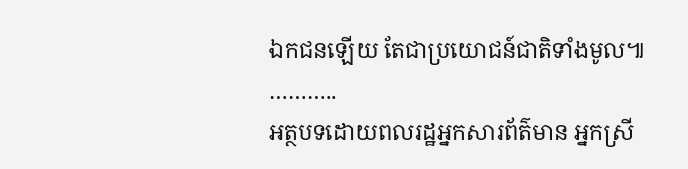ឯកជនឡើយ តែជាប្រយោជន៍ជាតិទាំងមូល៕
………..
អត្ថបទដោយពលរដ្ឋអ្នកសារព័ត៌មាន អ្នកស្រី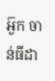អ៊ួក ចាន់ធីដា